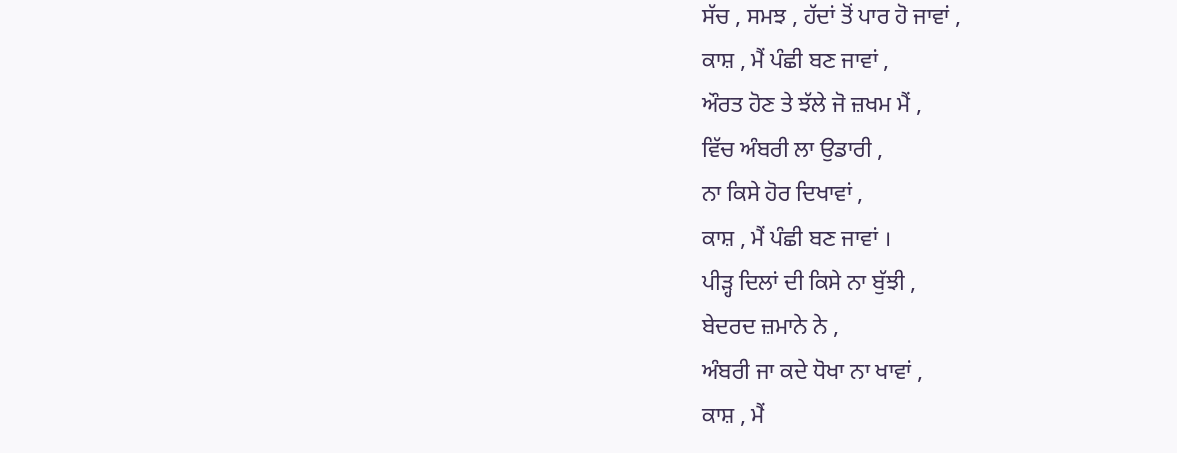ਸੱਚ , ਸਮਝ , ਹੱਦਾਂ ਤੋਂ ਪਾਰ ਹੋ ਜਾਵਾਂ ,
ਕਾਸ਼ , ਮੈਂ ਪੰਛੀ ਬਣ ਜਾਵਾਂ ,
ਔਰਤ ਹੋਣ ਤੇ ਝੱਲੇ ਜੋ ਜ਼ਖਮ ਮੈਂ ,
ਵਿੱਚ ਅੰਬਰੀ ਲਾ ਉਡਾਰੀ ,
ਨਾ ਕਿਸੇ ਹੋਰ ਦਿਖਾਵਾਂ ,
ਕਾਸ਼ , ਮੈਂ ਪੰਛੀ ਬਣ ਜਾਵਾਂ ।
ਪੀੜ੍ਹ ਦਿਲਾਂ ਦੀ ਕਿਸੇ ਨਾ ਬੁੱਝੀ ,
ਬੇਦਰਦ ਜ਼ਮਾਨੇ ਨੇ ,
ਅੰਬਰੀ ਜਾ ਕਦੇ ਧੋਖਾ ਨਾ ਖਾਵਾਂ ,
ਕਾਸ਼ , ਮੈਂ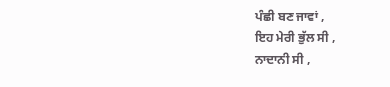ਪੰਛੀ ਬਣ ਜਾਵਾਂ ,
ਇਹ ਮੇਰੀ ਭੁੱਲ ਸੀ ,
ਨਾਦਾਨੀ ਸੀ ,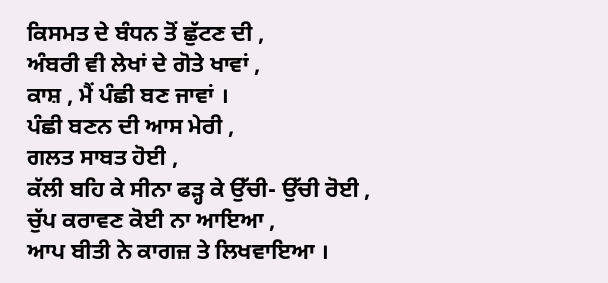ਕਿਸਮਤ ਦੇ ਬੰਧਨ ਤੋਂ ਛੁੱਟਣ ਦੀ ,
ਅੰਬਰੀ ਵੀ ਲੇਖਾਂ ਦੇ ਗੋਤੇ ਖਾਵਾਂ ,
ਕਾਸ਼ , ਮੈਂ ਪੰਛੀ ਬਣ ਜਾਵਾਂ ।
ਪੰਛੀ ਬਣਨ ਦੀ ਆਸ ਮੇਰੀ ,
ਗਲਤ ਸਾਬਤ ਹੋਈ ,
ਕੱਲੀ ਬਹਿ ਕੇ ਸੀਨਾ ਫੜ੍ਹ ਕੇ ਉੱਚੀ- ਉੱਚੀ ਰੋਈ ,
ਚੁੱਪ ਕਰਾਵਣ ਕੋਈ ਨਾ ਆਇਆ ,
ਆਪ ਬੀਤੀ ਨੇ ਕਾਗਜ਼ ਤੇ ਲਿਖਵਾਇਆ ।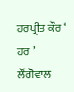ਹਰਪ੍ਰੀਤ ਕੌਰ ‘ ਹਰ ’
ਲੌਂਗੋਵਾਲ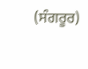(ਸੰਗਰੂਰ)